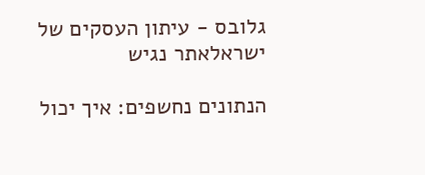גלובס - עיתון העסקים של ישראלאתר נגיש

הנתונים נחשפים: איך יכול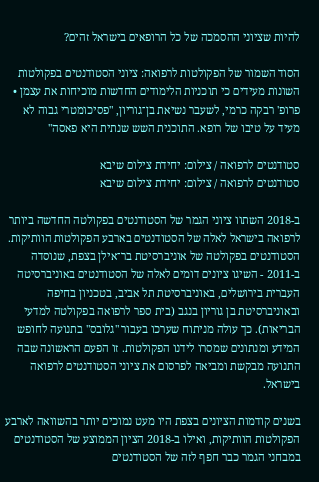להיות שציוני ההסמכה של כל הרופאים בישראל זהים?

הסוד השמור של הפקולטות לרפואה: ציוני הסטודנטים בפקולטות השונות מעידים כי תוכניות הלימודים החדשות מוכיחות את עצמן • פרופ' רבקה כרמי, לשעבר נשיאת בן־גוריון, "פסיכומטרי גבוה לא מעיד על טיבו של רופא. התוכנית השש שנתית היא פאסה"

סטודנטים לרפואה / צילום: יחידת צילום שיבא
סטודנטים לרפואה / צילום: יחידת צילום שיבא

ב-2018 השתוו ציוני הגמר של הסטודנטים בפקולטה החדשה ביותר לרפואה בישראל לאלה של הסטודנטים בארבע הפקולטות הוותיקות. הסטודנטים בפקולטה של אוניברסיטת בר־אילן בצפת, שנוסדה ב-2011 - השיגו ציונים דומים לאלה של הסטודנטים באוניברסיטה העברית בירושלים, באוניברסיטת תל אביב, בטכניון בחיפה ובאוניברסיטת בן גוריון בנגב (בית ספר לרפואה בפקולטה למדעי הבריאות). כך עולה מניתוח שערכו בעבור "גלובס" בתנועה לחופש המידע ומנתונים שמסרו לידנו הפקולטות. זו הפעם הראשונה שבה התנועה מבקשת ומביאה לפרסום את ציוני הסטודנטים לרפואה בישראל.

בשנים קודמות הציונים בצפת היו מעט נמוכים יותר בהשוואה לארבע הפקולטות הוותיקות, ואילו ב-2018 הציון הממוצע של הסטודנטים במבחני הגמר כבר חפף לזה של הסטודנטים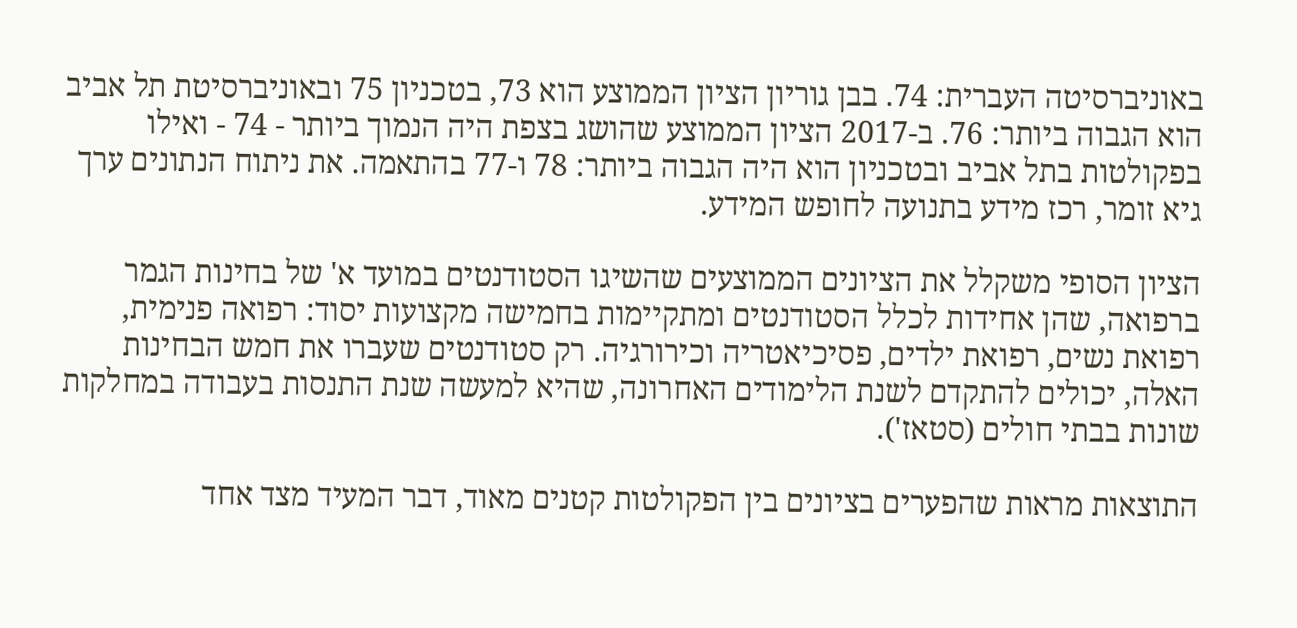באוניברסיטה העברית: 74. בבן גוריון הציון הממוצע הוא 73, בטכניון 75 ובאוניברסיטת תל אביב הוא הגבוה ביותר: 76. ב-2017 הציון הממוצע שהושג בצפת היה הנמוך ביותר - 74 - ואילו בפקולטות בתל אביב ובטכניון הוא היה הגבוה ביותר: 78 ו-77 בהתאמה. את ניתוח הנתונים ערך גיא זומר, רכז מידע בתנועה לחופש המידע.

הציון הסופי משקלל את הציונים הממוצעים שהשיגו הסטודנטים במועד א' של בחינות הגמר ברפואה, שהן אחידות לכלל הסטודנטים ומתקיימות בחמישה מקצועות יסוד: רפואה פנימית, רפואת נשים, רפואת ילדים, פסיכיאטריה וכירורגיה. רק סטודנטים שעברו את חמש הבחינות האלה, יכולים להתקדם לשנת הלימודים האחרונה, שהיא למעשה שנת התנסות בעבודה במחלקות שונות בבתי חולים (סטאז').

התוצאות מראות שהפערים בציונים בין הפקולטות קטנים מאוד, דבר המעיד מצד אחד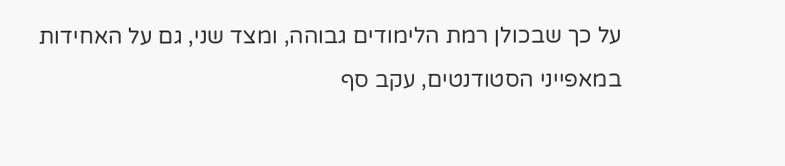על כך שבכולן רמת הלימודים גבוהה, ומצד שני, גם על האחידות במאפייני הסטודנטים, עקב סף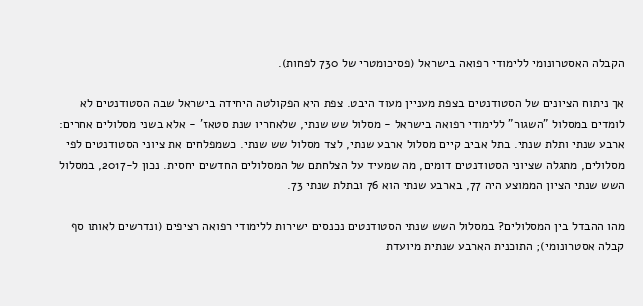הקבלה האסטרונומי ללימודי רפואה בישראל (פסיכומטרי של 730 לפחות).

אך ניתוח הציונים של הסטודנטים בצפת מעניין מעוד היבט. צפת היא הפקולטה היחידה בישראל שבה הסטודנטים לא לומדים במסלול "השגור" ללימודי רפואה בישראל - מסלול שש שנתי, שלאחריו שנת סטאז' - אלא בשני מסלולים אחרים: ארבע שנתי ותלת שנתי. בתל אביב קיים מסלול ארבע שנתי, לצד מסלול שש שנתי. כשמפלחים את ציוני הסטודנטים לפי מסלולים, מתגלה שציוני הסטודנטים דומים, מה שמעיד על הצלחתם של המסלולים החדשים יחסית. נכון ל-2017, במסלול השש שנתי הציון הממוצע היה 77, בארבע שנתי הוא 76 ובתלת שנתי 73.

מהו ההבדל בין המסלולים? במסלול השש שנתי הסטודנטים נכנסים ישירות ללימודי רפואה רציפים (ונדרשים לאותו סף קבלה אסטרונומי); התוכנית הארבע שנתית מיועדת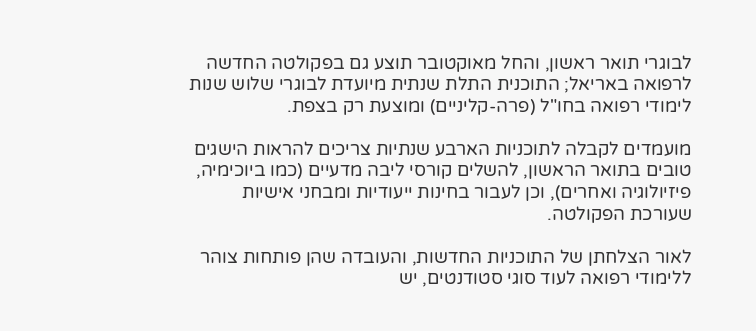לבוגרי תואר ראשון, והחל מאוקטובר תוצע גם בפקולטה החדשה לרפואה באריאל; התוכנית התלת שנתית מיועדת לבוגרי שלוש שנות לימודי רפואה בחו"ל (פרה-קליניים) ומוצעת רק בצפת.

מועמדים לקבלה לתוכניות הארבע שנתיות צריכים להראות הישגים טובים בתואר הראשון, להשלים קורסי ליבה מדעיים (כמו ביוכימיה, פיזיולוגיה ואחרים), וכן לעבור בחינות ייעודיות ומבחני אישיות שעורכת הפקולטה.

לאור הצלחתן של התוכניות החדשות, והעובדה שהן פותחות צוהר ללימודי רפואה לעוד סוגי סטודנטים, יש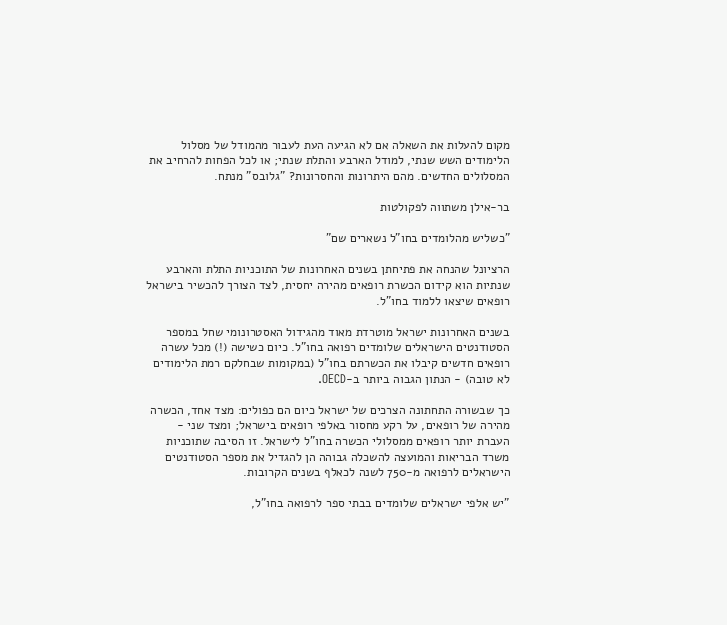מקום להעלות את השאלה אם לא הגיעה העת לעבור מהמודל של מסלול הלימודים השש שנתי, למודל הארבע והתלת שנתי; או לכל הפחות להרחיב את המסלולים החדשים. מהם היתרונות והחסרונות? "גלובס" מנתח.

בר-אילן משתווה לפקולטות

"כשליש מהלומדים בחו"ל נשארים שם"

הרציונל שהנחה את פתיחתן בשנים האחרונות של התוכניות התלת והארבע שנתיות הוא קידום הכשרת רופאים מהירה יחסית, לצד הצורך להכשיר בישראל רופאים שיצאו ללמוד בחו"ל.

בשנים האחרונות ישראל מוטרדת מאוד מהגידול האסטרונומי שחל במספר הסטודנטים הישראלים שלומדים רפואה בחו"ל. כיום כשישה (!) מכל עשרה רופאים חדשים קיבלו את הכשרתם בחו"ל (במקומות שבחלקם רמת הלימודים לא טובה) - הנתון הגבוה ביותר ב-OECD.

כך שבשורה התחתונה הצרכים של ישראל כיום הם כפולים: מצד אחד, הכשרה מהירה של רופאים, על רקע מחסור באלפי רופאים בישראל; ומצד שני - העברת יותר רופאים ממסלולי הכשרה בחו"ל לישראל. זו הסיבה שתוכניות משרד הבריאות והמועצה להשכלה גבוהה הן להגדיל את מספר הסטודנטים הישראלים לרפואה מ-750 לשנה לכאלף בשנים הקרובות.

"יש אלפי ישראלים שלומדים בבתי ספר לרפואה בחו"ל,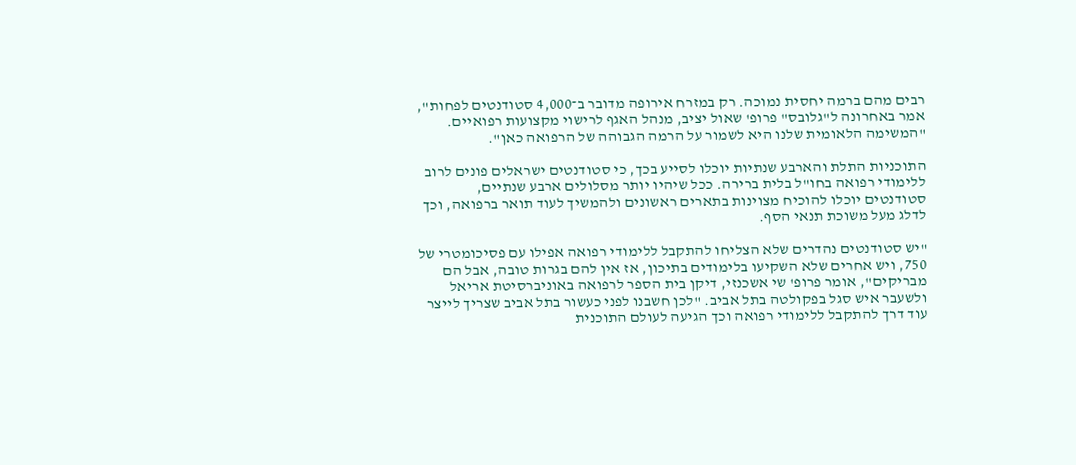רבים מהם ברמה יחסית נמוכה. רק במזרח אירופה מדובר ב־4,000 סטודנטים לפחות", אמר באחרונה ל"גלובס" פרופ' שאול יציב, מנהל האגף לרישוי מקצועות רפואיים. "המשימה הלאומית שלנו היא לשמור על הרמה הגבוהה של הרפואה כאן".

התוכניות התלת והארבע שנתיות יוכלו לסייע בכך, כי סטודנטים ישראלים פונים לרוב ללימודי רפואה בחו"ל בלית ברירה. ככל שיהיו יותר מסלולים ארבע שנתיים, סטודנטים יוכלו להוכיח מצוינות בתארים ראשונים ולהמשיך לעוד תואר ברפואה, וכך לדלג מעל משוכת תנאי הסף.

"יש סטודנטים נהדרים שלא הצליחו להתקבל ללימודי רפואה אפילו עם פסיכומטרי של 750, ויש אחרים שלא השקיעו בלימודים בתיכון, אז אין להם בגרות טובה, אבל הם מבריקים", אומר פרופ' שי אשכנזי, דיקן בית הספר לרפואה באוניברסיטת אריאל ולשעבר איש סגל בפקולטה בתל אביב. "לכן חשבנו לפני כעשור בתל אביב שצריך לייצר עוד דרך להתקבל ללימודי רפואה וכך הגיעה לעולם התוכנית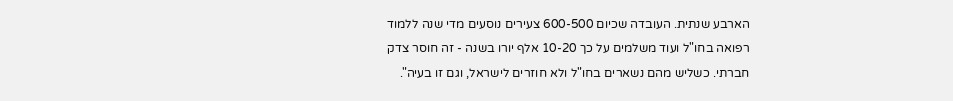הארבע שנתית. העובדה שכיום 600-500 צעירים נוסעים מדי שנה ללמוד רפואה בחו"ל ועוד משלמים על כך 10-20 אלף יורו בשנה - זה חוסר צדק חברתי. כשליש מהם נשארים בחו"ל ולא חוזרים לישראל, וגם זו בעיה".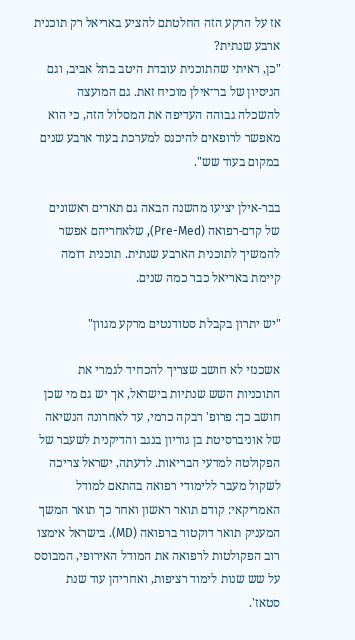אז על הרקע הזה החלטתם להציע באריאל רק תוכנית ארבע שנתית?
"כן, ראיתי שהתוכנית עובדת היטב בתל אביב, וגם הניסיון של בר־אילן מוכיח זאת. גם המועצה להשכלה גבוהה העדיפה את המסלול הזה, כי הוא מאפשר לרופאים להיכנס למערכת בעוד ארבע שנים במקום בעוד שש".

בבר-אילן יציעו מהשנה הבאה גם תארים ראשונים של קדם-רפואה (Pre-Med), שלאחריהם אפשר להמשיך לתוכנית הארבע שנתית. תוכנית דומה קיימת באריאל כבר כמה שנים.

"יש יתרון בקבלת סטודנטים מרקע מגוון"

אשכנזי לא חושב שצריך להכחיד לגמרי את התוכניות השש שנתיות בישראל, אך יש גם מי שכן חושב כך: פרופ' רבקה כרמי, עד לאחרונה הנשיאה של אוניברסיטת בן גוריון בנגב והדיקנית לשעבר של הפקולטה למדעי הבריאות. לדעתה, ישראל צריכה לשקול מעבר ללימודי רפואה בהתאם למודל האמריקאי: קודם תואר ראשון ואחר כך תואר המשך המעניק תואר דוקטור ברפואה (MD). בישראל אימצו רוב הפקולטות לרפואה את המודל האירופי, המבוסס על שש שנות לימוד רציפות, ואחריהן עוד שנת סטאז'.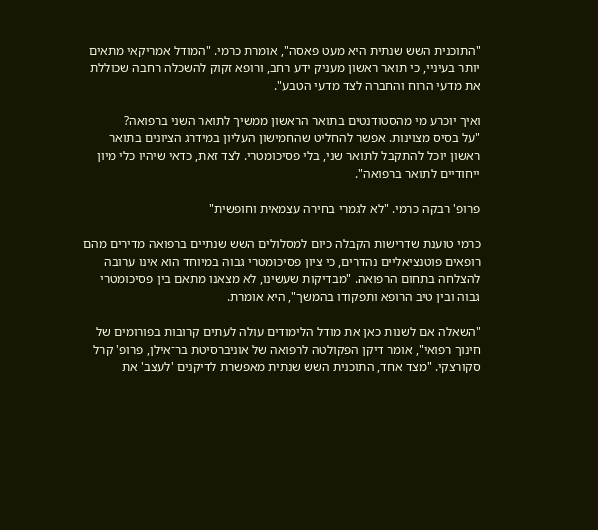"התוכנית השש שנתית היא מעט פאסה", אומרת כרמי. "המודל אמריקאי מתאים יותר בעיניי, כי תואר ראשון מעניק ידע רחב, ורופא זקוק להשכלה רחבה שכוללת את מדעי הרוח והחברה לצד מדעי הטבע".

ואיך יוכרע מי מהסטודנטים בתואר הראשון ממשיך לתואר השני ברפואה?
"על בסיס מצוינות. אפשר להחליט שהחמישון העליון במידרג הציונים בתואר ראשון יוכל להתקבל לתואר שני, בלי פסיכומטרי. לצד זאת, כדאי שיהיו כלי מיון ייחודיים לתואר ברפואה".

פרופ' רבקה כרמי. "לא לגמרי בחירה עצמאית וחופשית"

כרמי טוענת שדרישות הקבלה כיום למסלולים השש שנתיים ברפואה מדירים מהם רופאים פוטנציאליים נהדרים, כי ציון פסיכומטרי גבוה במיוחד הוא אינו ערובה להצלחה בתחום הרפואה. "מבדיקות שעשינו, לא מצאנו מתאם בין פסיכומטרי גבוה ובין טיב הרופא ותפקודו בהמשך", היא אומרת.

"השאלה אם לשנות כאן את מודל הלימודים עולה לעתים קרובות בפורומים של חינוך רפואי", אומר דיקן הפקולטה לרפואה של אוניברסיטת בר־אילן, פרופ' קרל סקורצקי. "מצד אחד, התוכנית השש שנתית מאפשרת לדיקנים 'לעצב' את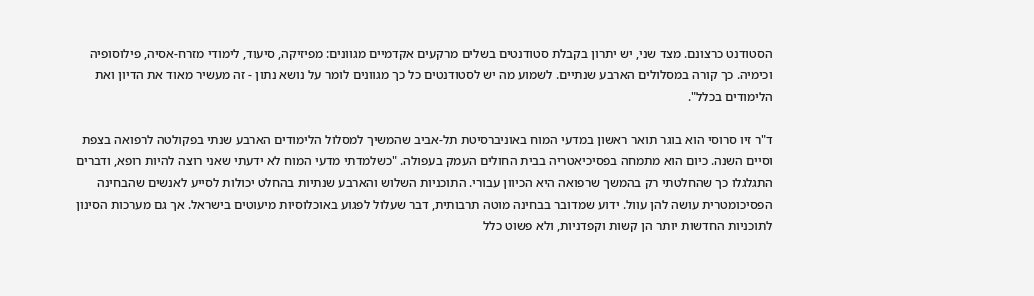הסטודנט כרצונם. מצד שני, יש יתרון בקבלת סטודנטים בשלים מרקעים אקדמיים מגוונים: מפיזיקה, סיעוד, לימודי מזרח-אסיה, פילוסופיה וכימיה. כך קורה במסלולים הארבע שנתיים. לשמוע מה יש לסטודנטים כל כך מגוונים לומר על נושא נתון - זה מעשיר מאוד את הדיון ואת הלימודים בכלל".

ד"ר זיו סרוסי הוא בוגר תואר ראשון במדעי המוח באוניברסיטת תל-אביב שהמשיך למסלול הלימודים הארבע שנתי בפקולטה לרפואה בצפת וסיים השנה. כיום הוא מתמחה בפסיכיאטריה בבית החולים העמק בעפולה. "כשלמדתי מדעי המוח לא ידעתי שאני רוצה להיות רופא, ודברים התגלגלו כך שהחלטתי רק בהמשך שרפואה היא הכיוון עבורי. התוכניות השלוש והארבע שנתיות בהחלט יכולות לסייע לאנשים שהבחינה הפסיכומטרית עושה להן עוול. ידוע שמדובר בבחינה מוטה תרבותית, דבר שעלול לפגוע באוכלוסיות מיעוטים בישראל. אך גם מערכות הסינון לתוכניות החדשות יותר הן קשות וקפדניות, ולא פשוט כלל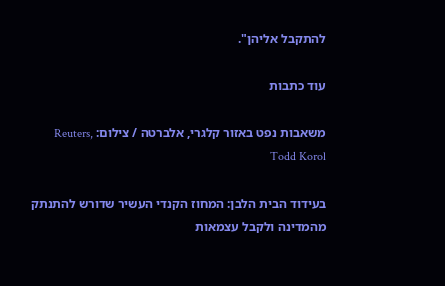להתקבל אליהן".

עוד כתבות

משאבות נפט באזור קלגרי, אלברטה / צילום: Reuters, Todd Korol

בעידוד הבית הלבן: המחוז הקנדי העשיר שדורש להתנתק מהמדינה ולקבל עצמאות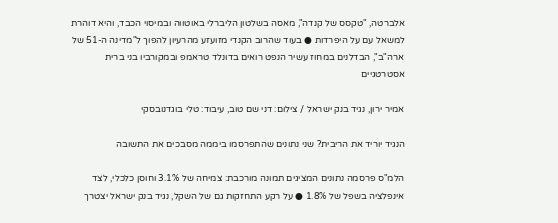אלברטה, "טקסס של קנדה", מאסה בשלטון הליברלי באוטווה ובמיסוי הכבד, והיא דוהרת למשאל עם על היפרדות ● בעוד שהרוב הקנדי מזועזע מהרעיון להפוך ל"מדינה ה-51 של ארה"ב", הבדלנים במחוז עשיר הנפט רואים בדונלד טראמפ ובמקורביו בני ברית אסטרטגיים

אמיר ירון, נגיד בנק ישראל / צילום: דני שם טוב, עיבוד: טלי בוגדנובסקי

הנגיד יוריד את הריבית? שני נתונים שהתפרסמו ביממה מסבכים את התשובה

הלמ"ס פרסמה נתונים המציגים תמונה מורכבת: צמיחה של 3.1% וחוסן כלכלי, לצד אינפלציה בשפל של 1.8% ● על רקע התחזקות גם של השקל, נגיד בנק ישראל יצטרך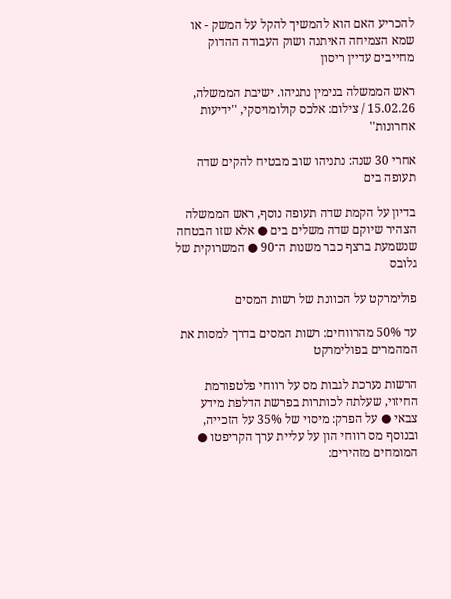להכריע האם הוא להמשיך להקל על המשק - או שמא הצמיחה האיתנה ושוק העבודה ההדוק מחייבים עדיין ריסון

ראש הממשלה בנימין נתניהו. ישיבת הממשלה, 15.02.26 / צילום: אלכס קולומויסקי, ''ידיעות אחרונות''

אחרי 30 שנה: נתניהו שוב מבטיח להקים שדה תעופה בים

בדיון על הקמת שדה תעופה נוסף, ראש הממשלה הצהיר שיוקם שדה משלים בים ● אלא שזו הבטחה שנשמעת ברצף כבר משנות ה־90 ● המשרוקית של גלובס

פולימרקט על הכוונת של רשות המסים

עד 50% מהרווחים: רשות המסים בדרך למסות את המהמרים בפולימרקט

הרשות נערכת לגבות מס על רווחי פלטפורמת החיזוי, שעלתה לכותרות בפרשת הדלפת מידע צבאי ● על הפרק: מיסוי של 35% על הזכייה, ובנוסף מס רווחי הון על עליית ערך הקריפטו ● המומחים מזהירים: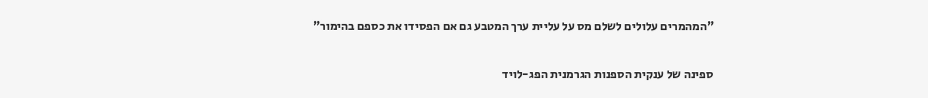"המהמרים עלולים לשלם מס על עליית ערך המטבע גם אם הפסידו את כספם בהימור"

ספינה של ענקית הספנות הגרמנית הפג-לויד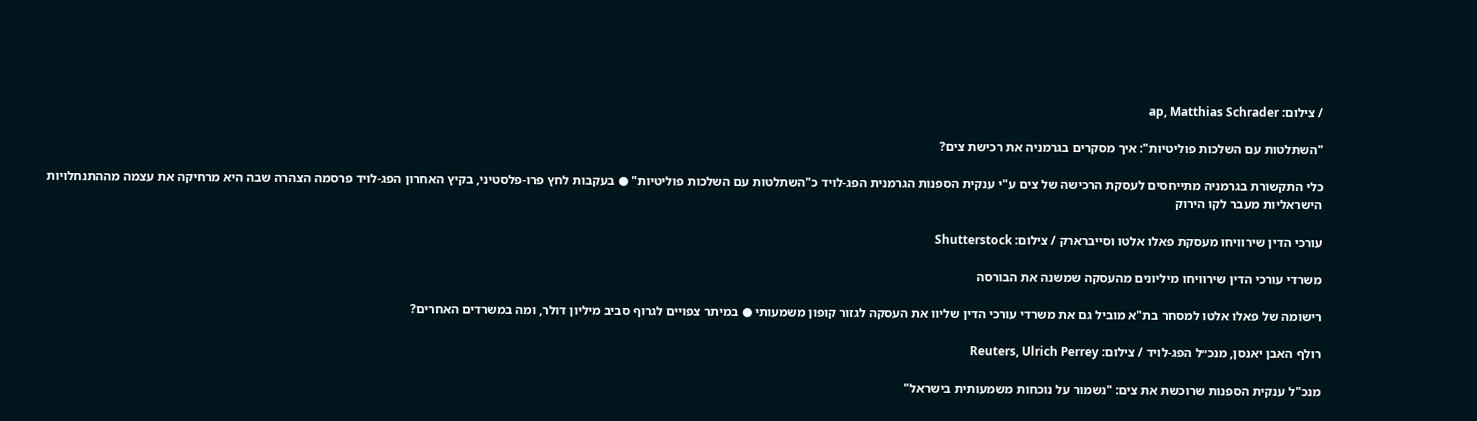/ צילום: ap, Matthias Schrader

"השתלטות עם השלכות פוליטיות": איך מסקרים בגרמניה את רכישת צים?

כלי התקשורת בגרמניה מתייחסים לעסקת הרכישה של צים ע"י ענקית הספנות הגרמנית הפג-לויד כ"השתלטות עם השלכות פוליטיות" ● בעקבות לחץ פרו-פלסטיני, בקיץ האחרון הפג-לויד פרסמה הצהרה שבה היא מרחיקה את עצמה מההתנחלויות הישראליות מעבר לקו הירוק

עורכי הדין שירוויחו מעסקת פאלו אלטו וסייברארק / צילום: Shutterstock

משרדי עורכי הדין שירוויחו מיליונים מהעסקה שמשנה את הבורסה

רישומה של פאלו אלטו למסחר בת"א מוביל גם את משרדי עורכי הדין שליוו את העסקה לגזור קופון משמעותי ● במיתר צפויים לגרוף סביב מיליון דולר, ומה במשרדים האחרים?

רולף האבן יאנסן, מנכ״ל הפג-לויד / צילום: Reuters, Ulrich Perrey

מנכ"ל ענקית הספנות שרוכשת את צים: "נשמור על נוכחות משמעותית בישראל"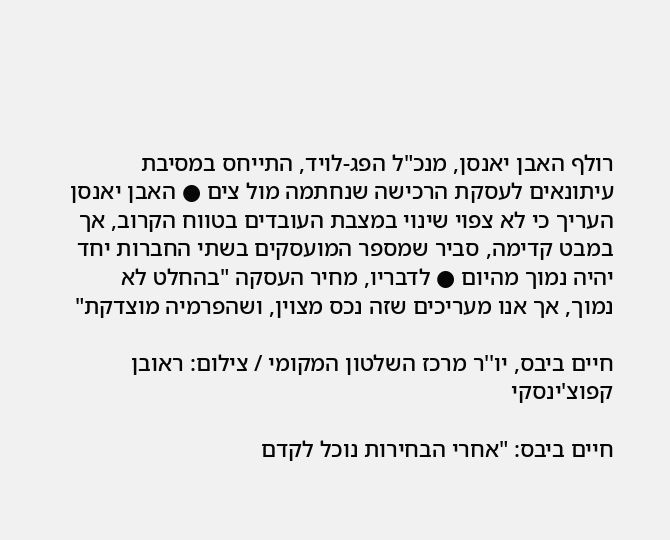רולף האבן יאנסן, מנכ"ל הפג-לויד, התייחס במסיבת עיתונאים לעסקת הרכישה שנחתמה מול צים ● האבן יאנסן העריך כי לא צפוי שינוי במצבת העובדים בטווח הקרוב, אך במבט קדימה, סביר שמספר המועסקים בשתי החברות יחד יהיה נמוך מהיום ● לדבריו, מחיר העסקה "בהחלט לא נמוך, אך אנו מעריכים שזה נכס מצוין, ושהפרמיה מוצדקת"

חיים ביבס, יו''ר מרכז השלטון המקומי / צילום: ראובן קפוצ'ינסקי

חיים ביבס: "אחרי הבחירות נוכל לקדם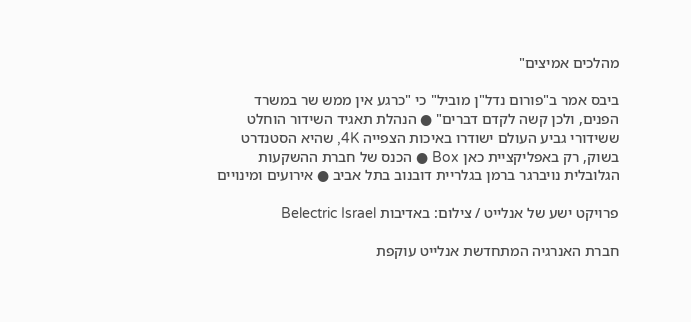מהלכים אמיצים"

ביבס אמר ב"פורום נדל"ן מוביל" כי "כרגע אין ממש שר במשרד הפנים, ולכן קשה לקדם דברים" ● הנהלת תאגיד השידור הוחלט ששידורי גביע העולם ישודרו באיכות הצפייה 4K, שהיא הסטנדרט בשוק, רק באפליקציית כאן Box ● הכנס של חברת ההשקעות הגלובלית נויברגר ברמן בגלריית דובנוב בתל אביב ● אירועים ומינויים

פרויקט ישע של אנלייט / צילום: באדיבות Belectric Israel

חברת האנרגיה המתחדשת אנלייט עוקפת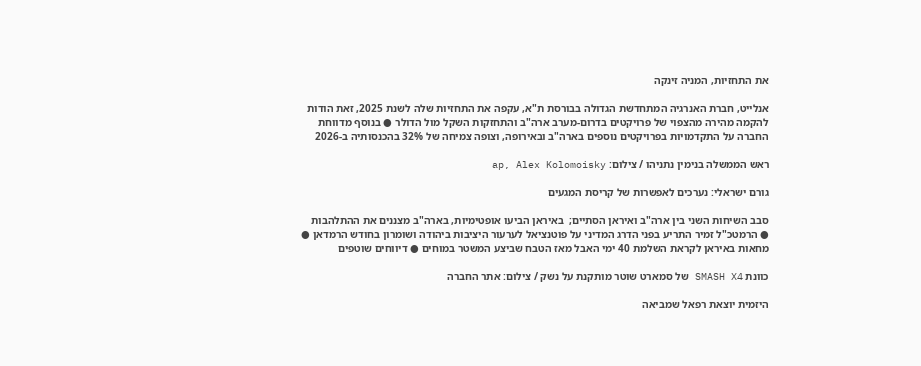את התחזיות, המניה זינקה

אנלייט, חברת האנרגיה המתחדשת הגדולה בבורסת ת"א, עקפה את התחזיות שלה לשנת 2025, זאת הודות להקמה מהירה מהצפוי של פרויקטים בדרום-מערב ארה"ב והתחזקות השקל מול הדולר ● בנוסף מדווחת החברה על התקדמויות בפרויקטים נוספים בארה"ב ובאירופה, וצופה צמיחה של 32% בהכנסותיה ב-2026

ראש הממשלה בנימין נתניהו / צילום: ap, Alex Kolomoisky

גורם ישראלי: נערכים לאפשרות של קריסת המגעים

סבב השיחות השני בין ארה"ב ואיראן הסתיים;  באיראן הביעו אופטימיות, בארה"ב מצננים את ההתלהבות ● הרמטכ"ל זמיר התריע בפני הדרג המדיני על פוטנציאל לערעור היציבות ביהודה ושומרון בחודש הרמדאן ● מחאות באיראן לקראת השלמת 40 ימי האבל מאז הטבח שביצע המשטר במוחים ● דיווחים שוטפים

כוונת SMASH X4 של סמארט שוטר מותקנת על נשק / צילום: אתר החברה

היזמית יוצאת רפאל שמביאה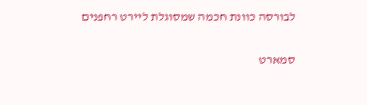לבורסה כוונת חכמה שמסוגלת ליירט רחפנים

סמארט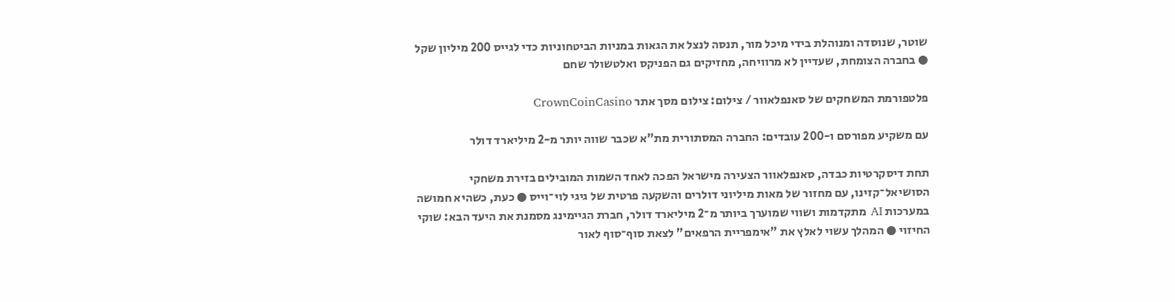שוטר, שנוסדה ומנוהלת בידי מיכל מור, תנסה לנצל את הגאות במניות הביטחוניות כדי לגייס 200 מיליון שקל ● בחברה הצומחת, שעדיין לא מרוויחה, מחזיקים גם הפניקס ואלטשולר שחם

פלטפורמת המשחקים של סאנפלאוור / צילום: צילום מסך אתר CrownCoinCasino

עם משקיע מפורסם ו-200 עובדים: החברה המסתורית מת"א שכבר שווה יותר מ-2 מיליארד דולר

תחת דיסקרטיות כבדה, סאנפלאוור הצעירה מישראל הפכה לאחד השמות המובילים בזירת משחקי הסושיאל־קזינו, עם מחזור של מאות מיליוני דולרים והשקעה פרטית של גיגי לוי־וייס ● כעת, כשהיא חמושה במערכות AI מתקדמות ושווי שמוערך ביותר מ־2 מיליארד דולר, חברת הגיימינג מסמנת את היעד הבא: שוקי החיזוי ● המהלך עשוי לאלץ את "אימפריית הרפאים" לצאת סוף־סוף לאור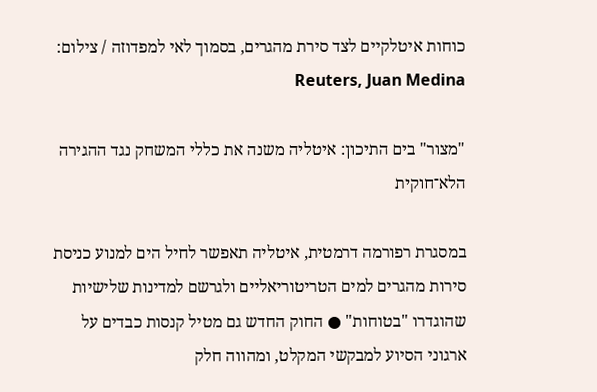כוחות איטלקיים לצד סירת מהגרים, בסמוך לאי למפדוזה / צילום: Reuters, Juan Medina

"מצור" בים התיכון: איטליה משנה את כללי המשחק נגד ההגירה הלא־חוקית

במסגרת רפורמה דרמטית, איטליה תאפשר לחיל הים למנוע כניסת סירות מהגרים למים הטריטוריאליים ולגרשם למדינות שלישיות שהוגדרו "בטוחות" ● החוק החדש גם מטיל קנסות כבדים על ארגוני הסיוע למבקשי המקלט, ומהווה חלק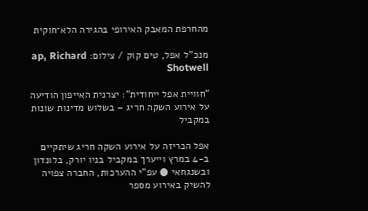מהחרפת המאבק האירופי בהגירה הלא־חוקית

מנכ''ל אפל, טים קוק / צילום: ap, Richard Shotwell

"חוויית אפל ייחודית": יצרנית האייפון הודיעה על אירוע השקה חריג – בשלוש מדינות שונות במקביל

אפל הכריזה על אירוע השקה חריג שיתקיים ב-4 במרץ וייערך במקביל בניו יורק, בלונדון ובשנגחאי ● עפ"י ההערכות, החברה צפויה להשיק באירוע מספר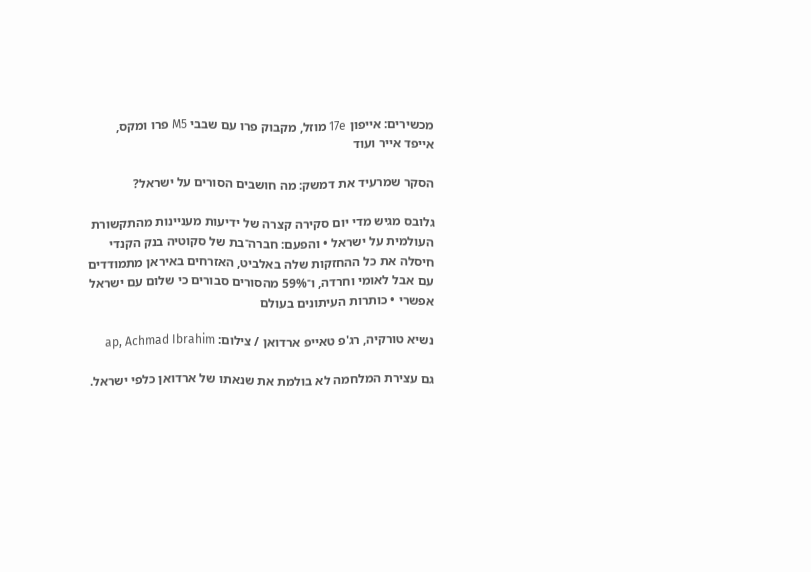מכשירים: אייפון 17e מוזל, מקבוק פרו עם שבבי M5 פרו ומקס, אייפד אייר ועוד

הסקר שמרעיד את דמשק: מה חושבים הסורים על ישראל?

גלובס מגיש מדי יום סקירה קצרה של ידיעות מעניינות מהתקשורת העולמית על ישראל • והפעם: חברה־בת של סקוטיה בנק הקנדי חיסלה את כל ההחזקות שלה באלביט, האזרחים באיראן מתמודדים עם אבל לאומי וחרדה, ו־59% מהסורים סבורים כי שלום עם ישראל אפשרי • כותרות העיתונים בעולם

נשיא טורקיה, רג'פ טאייפ ארדואן / צילום: ap, Achmad Ibrahim

גם עצירת המלחמה לא בולמת את שנאתו של ארדואן כלפי ישראל.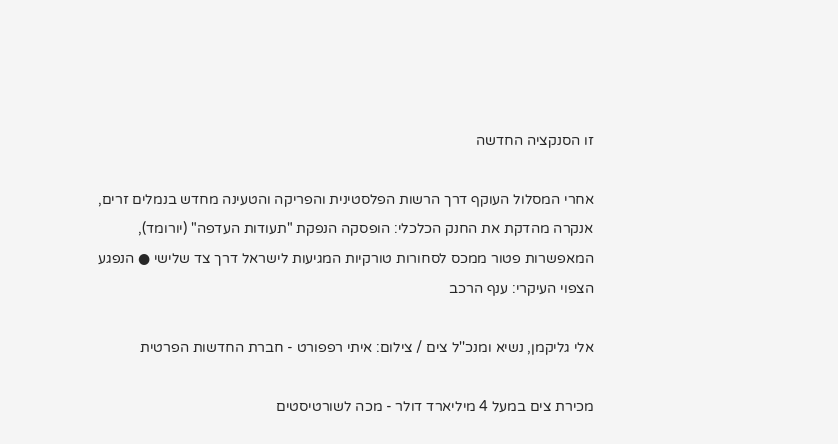זו הסנקציה החדשה

אחרי המסלול העוקף דרך הרשות הפלסטינית והפריקה והטעינה מחדש בנמלים זרים, אנקרה מהדקת את החנק הכלכלי: הופסקה הנפקת "תעודות העדפה" (יורומד), המאפשרות פטור ממכס לסחורות טורקיות המגיעות לישראל דרך צד שלישי ● הנפגע הצפוי העיקרי: ענף הרכב

אלי גליקמן, נשיא ומנכ''ל צים / צילום: איתי רפפורט - חברת החדשות הפרטית

מכירת צים במעל 4 מיליארד דולר - מכה לשורטיסטים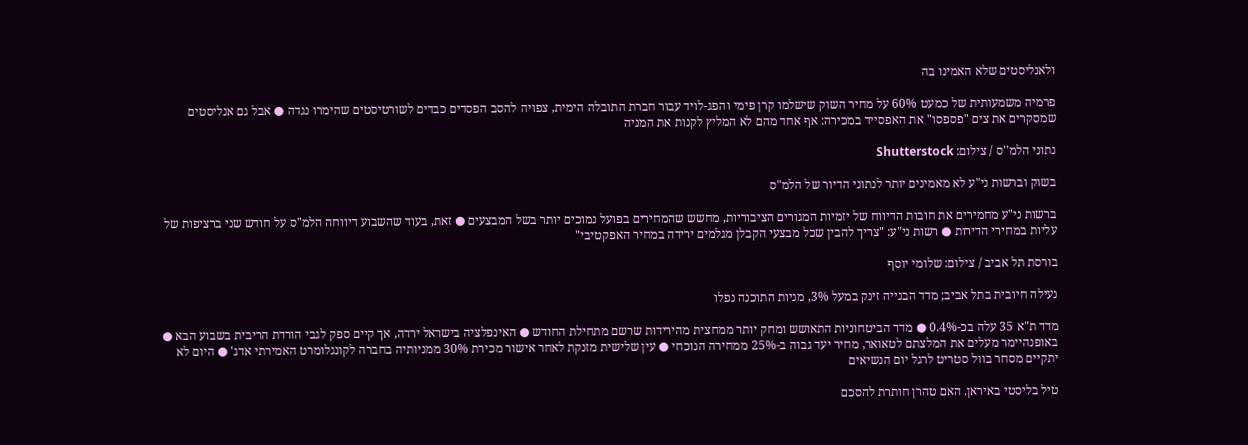ולאנליסטים שלא האמינו בה

פרמיה משמעותית של כמעט 60% על מחיר השוק שישלמו קרן פימי והפג-לויד עבור חברת התובלה הימית, צפויה להסב הפסדים כבדים לשורטיסטים שהימרו נגדה ● אבל גם אנליסטים שמסקרים את צים "פספסו" את האפסייד במכירה: אף אחד מהם לא המליץ לקנות את המניה

נתוני הלמ''ס / צילום: Shutterstock

בשוק וברשות ני"ע לא מאמינים יותר לנתוני הדיור של הלמ"ס

ברשות ני"ע מחמירים את חובות הדיווח של יזמיות המגורים הציבוריות, מחשש שהמחירים בפועל נמוכים יותר בשל המבצעים ● זאת, בעוד שהשבוע דיווחה הלמ"ס על חודש שני ברציפות של עליות במחירי הדירות ● רשות ני"ע: "צריך להבין שכל מבצעי הקבלן מגלמים ירידה במחיר האפקטיבי"

בורסת תל אביב / צילום: שלומי יוסף

נעילה חיובית בתל אביב; מדד הבנייה זינק במעל 3%, מניות התוכנה נפלו

מדד ת"א 35 עלה בכ-0.4% ● מדד הביטחוניות התאושש ומחק יותר ממחצית מהירידות שרשם מתחילת החודש ● האינפלציה בישראל ירדה, אך קיים ספק לגבי הורדת הריבית בשבוע הבא ● באופנהיימר מעלים את המלצתם לטאואר, מחיר יעד גבוה ב-25% ממחירה הנוכחי ● עין שלישית מזנקת לאחר אישור מכירת 30% ממניותיה בחברה לקונגלומרט האמירתי אדג' ● היום לא יתקיים מסחר בוול סטריט לרגל יום הנשיאים

טיל בליסטי באיראן. האם טהרן חותרת להסכם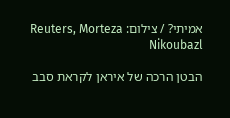אמיתי? / צילום: Reuters, Morteza Nikoubazl

הבטן הרכה של איראן לקראת סבב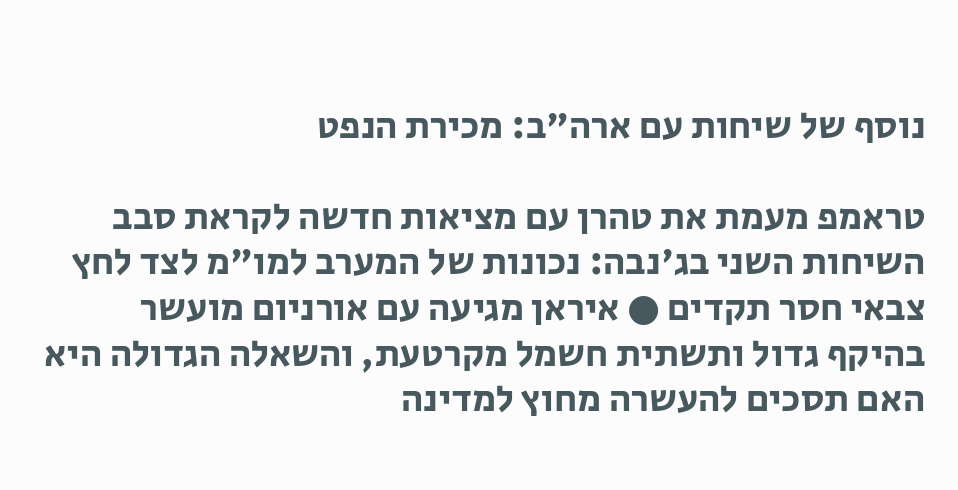נוסף של שיחות עם ארה"ב: מכירת הנפט

טראמפ מעמת את טהרן עם מציאות חדשה לקראת סבב השיחות השני בג'נבה: נכונות של המערב למו"מ לצד לחץ צבאי חסר תקדים ● איראן מגיעה עם אורניום מועשר בהיקף גדול ותשתית חשמל מקרטעת, והשאלה הגדולה היא האם תסכים להעשרה מחוץ למדינה